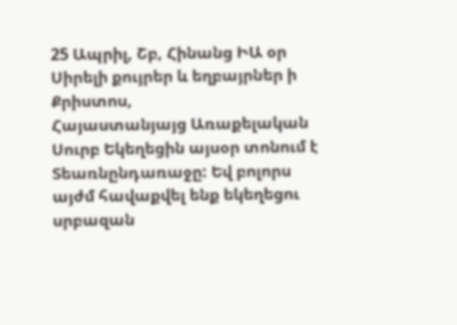25 Ապրիլ, Շբ, Հինանց ԻԱ օր
Սիրելի քույրեր և եղբայրներ ի Քրիստոս,
Հայաստանյայց Առաքելական Սուրբ Եկեղեցին այսօր տոնում է Տեառնընդառաջը: Եվ բոլորս այժմ հավաքվել ենք եկեղեցու սրբազան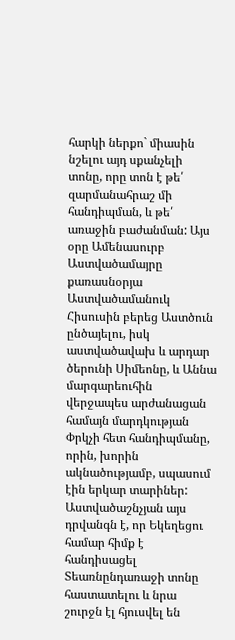հարկի ներքո` միասին նշելու այդ սքանչելի տոնը, որը տոն է թե՛ զարմանահրաշ մի հանդիպման, և թե՛ առաջին բաժանման: Այս օրը Ամենասուրբ Աստվածամայրը քառասնօրյա Աստվածամանուկ Հիսուսին բերեց Աստծուն ընծայելու, իսկ աստվածավախ և արդար ծերունի Սիմեոնը, և Աննա մարգարեուհին վերջապես արժանացան համայն մարդկության Փրկչի հետ հանդիպմանը, որին, խորին ակնածությամբ, սպասում էին երկար տարիներ:
Աստվածաշնչյան այս դրվանգն է, որ Եկեղեցու համար հիմք է հանդիսացել Տեառնընդառաջի տոնը հաստատելու և նրա շուրջն էլ հյուսվել են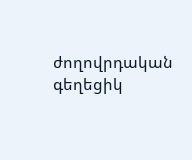ժողովրդական գեղեցիկ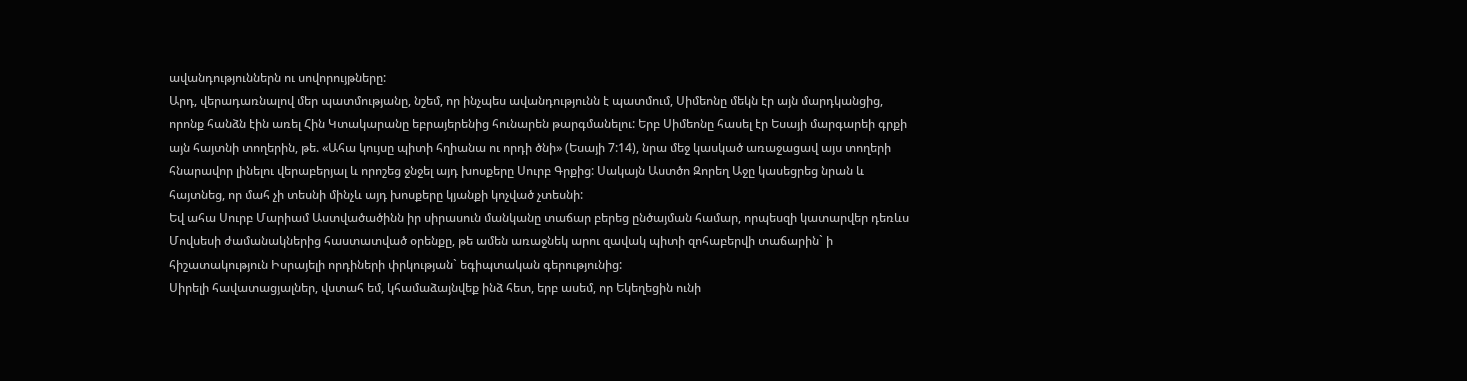ավանդություններն ու սովորույթները:
Արդ, վերադառնալով մեր պատմությանը, նշեմ, որ ինչպես ավանդությունն է պատմում, Սիմեոնը մեկն էր այն մարդկանցից, որոնք հանձն էին առել Հին Կտակարանը եբրայերենից հունարեն թարգմանելու: Երբ Սիմեոնը հասել էր Եսայի մարգարեի գրքի այն հայտնի տողերին, թե. «Ահա կույսը պիտի հղիանա ու որդի ծնի» (Եսայի 7:14), նրա մեջ կասկած առաջացավ այս տողերի հնարավոր լինելու վերաբերյալ և որոշեց ջնջել այդ խոսքերը Սուրբ Գրքից: Սակայն Աստծո Զորեղ Աջը կասեցրեց նրան և հայտնեց, որ մահ չի տեսնի մինչև այդ խոսքերը կյանքի կոչված չտեսնի:
Եվ ահա Սուրբ Մարիամ Աստվածածինն իր սիրասուն մանկանը տաճար բերեց ընծայման համար, որպեսզի կատարվեր դեռևս Մովսեսի ժամանակներից հաստատված օրենքը, թե ամեն առաջնեկ արու զավակ պիտի զոհաբերվի տաճարին` ի հիշատակություն Իսրայելի որդիների փրկության` եգիպտական գերությունից:
Սիրելի հավատացյալներ, վստահ եմ, կհամաձայնվեք ինձ հետ, երբ ասեմ, որ Եկեղեցին ունի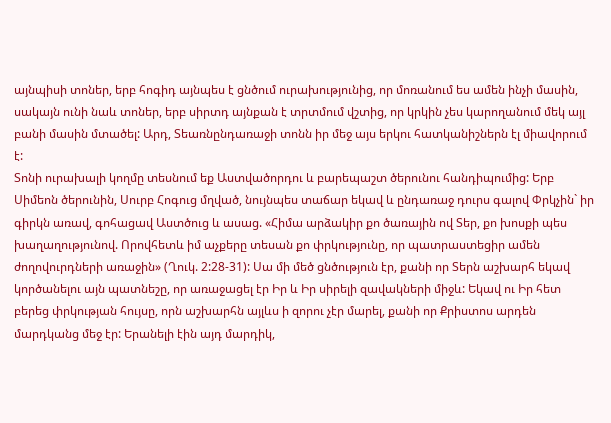այնպիսի տոներ, երբ հոգիդ այնպես է ցնծում ուրախությունից, որ մոռանում ես ամեն ինչի մասին, սակայն ունի նաև տոներ, երբ սիրտդ այնքան է տրտմում վշտից, որ կրկին չես կարողանում մեկ այլ բանի մասին մտածել: Արդ, Տեառնընդառաջի տոնն իր մեջ այս երկու հատկանիշներն էլ միավորում է:
Տոնի ուրախալի կողմը տեսնում եք Աստվածորդու և բարեպաշտ ծերունու հանդիպումից: Երբ Սիմեոն ծերունին, Սուրբ Հոգուց մղված, նույնպես տաճար եկավ և ընդառաջ դուրս գալով Փրկչին` իր գիրկն առավ, գոհացավ Աստծուց և ասաց. «Հիմա արձակիր քո ծառային ով Տեր, քո խոսքի պես խաղաղությունով. Որովհետև իմ աչքերը տեսան քո փրկությունը, որ պատրաստեցիր ամեն ժողովուրդների առաջին» (Ղուկ. 2:28-31): Սա մի մեծ ցնծություն էր, քանի որ Տերն աշխարհ եկավ կործանելու այն պատնեշը, որ առաջացել էր Իր և Իր սիրելի զավակների միջև: Եկավ ու Իր հետ բերեց փրկության հույսը, որն աշխարհն այլևս ի զորու չէր մարել, քանի որ Քրիստոս արդեն մարդկանց մեջ էր: Երանելի էին այդ մարդիկ,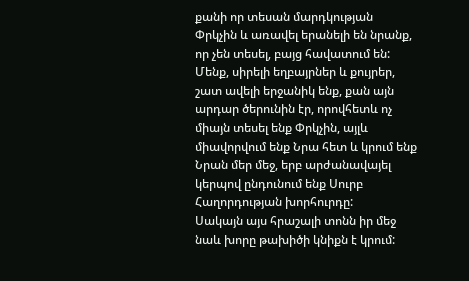քանի որ տեսան մարդկության Փրկչին և առավել երանելի են նրանք, որ չեն տեսել, բայց հավատում են: Մենք, սիրելի եղբայրներ և քույրեր, շատ ավելի երջանիկ ենք, քան այն արդար ծերունին էր, որովհետև ոչ միայն տեսել ենք Փրկչին, այլև միավորվում ենք Նրա հետ և կրում ենք Նրան մեր մեջ, երբ արժանավայել կերպով ընդունում ենք Սուրբ Հաղորդության խորհուրդը:
Սակայն այս հրաշալի տոնն իր մեջ նաև խորը թախիծի կնիքն է կրում: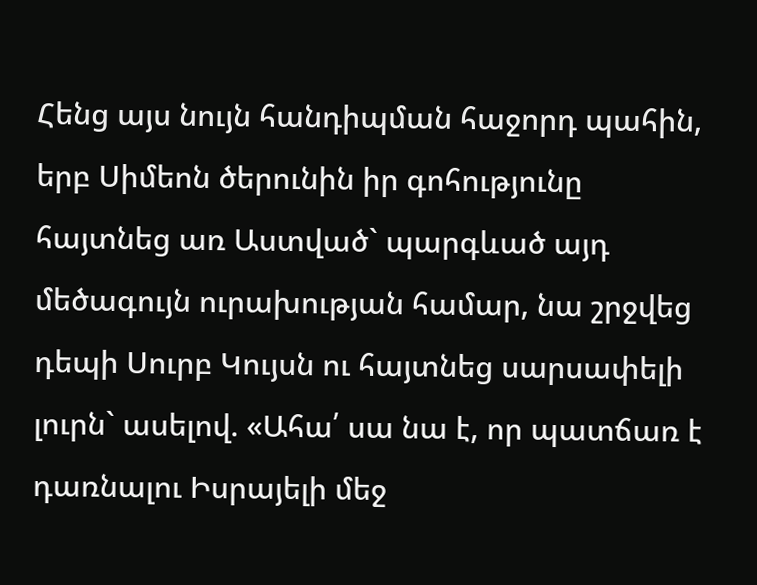Հենց այս նույն հանդիպման հաջորդ պահին, երբ Սիմեոն ծերունին իր գոհությունը հայտնեց առ Աստված` պարգևած այդ մեծագույն ուրախության համար, նա շրջվեց դեպի Սուրբ Կույսն ու հայտնեց սարսափելի լուրն` ասելով. «Ահա՛ սա նա է, որ պատճառ է դառնալու Իսրայելի մեջ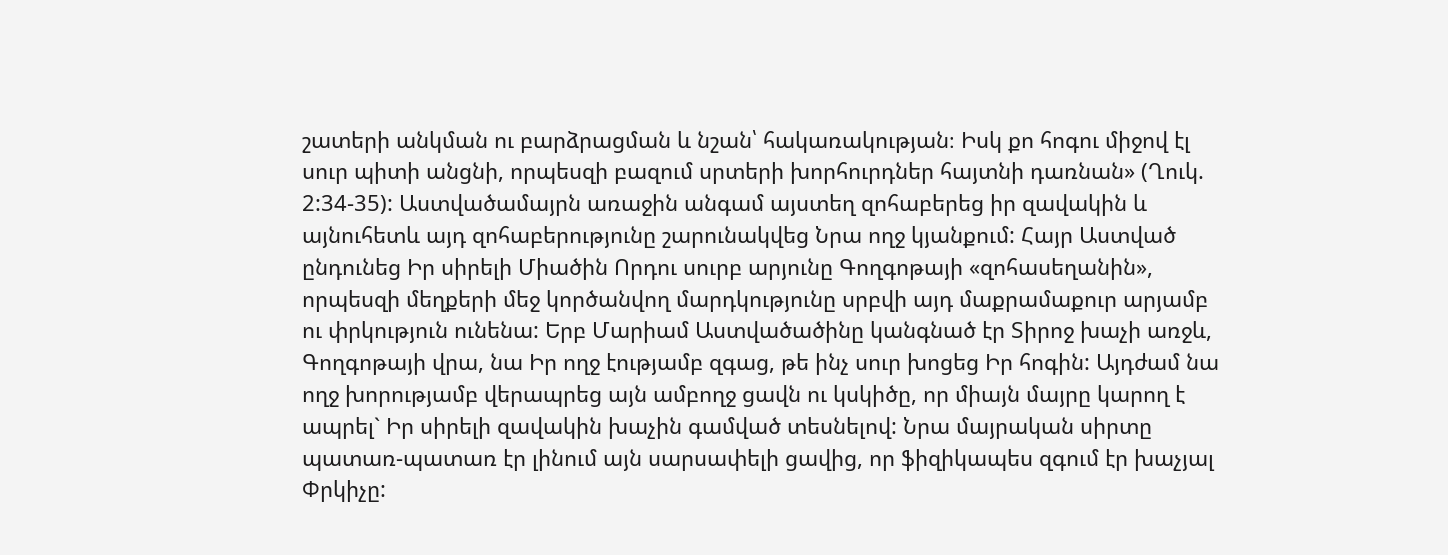շատերի անկման ու բարձրացման և նշան՝ հակառակության։ Իսկ քո հոգու միջով էլ սուր պիտի անցնի, որպեսզի բազում սրտերի խորհուրդներ հայտնի դառնան» (Ղուկ. 2:34-35): Աստվածամայրն առաջին անգամ այստեղ զոհաբերեց իր զավակին և այնուհետև այդ զոհաբերությունը շարունակվեց Նրա ողջ կյանքում: Հայր Աստված ընդունեց Իր սիրելի Միածին Որդու սուրբ արյունը Գողգոթայի «զոհասեղանին», որպեսզի մեղքերի մեջ կործանվող մարդկությունը սրբվի այդ մաքրամաքուր արյամբ ու փրկություն ունենա: Երբ Մարիամ Աստվածածինը կանգնած էր Տիրոջ խաչի առջև, Գողգոթայի վրա, նա Իր ողջ էությամբ զգաց, թե ինչ սուր խոցեց Իր հոգին: Այդժամ նա ողջ խորությամբ վերապրեց այն ամբողջ ցավն ու կսկիծը, որ միայն մայրը կարող է ապրել` Իր սիրելի զավակին խաչին գամված տեսնելով: Նրա մայրական սիրտը պատառ-պատառ էր լինում այն սարսափելի ցավից, որ ֆիզիկապես զգում էր խաչյալ Փրկիչը: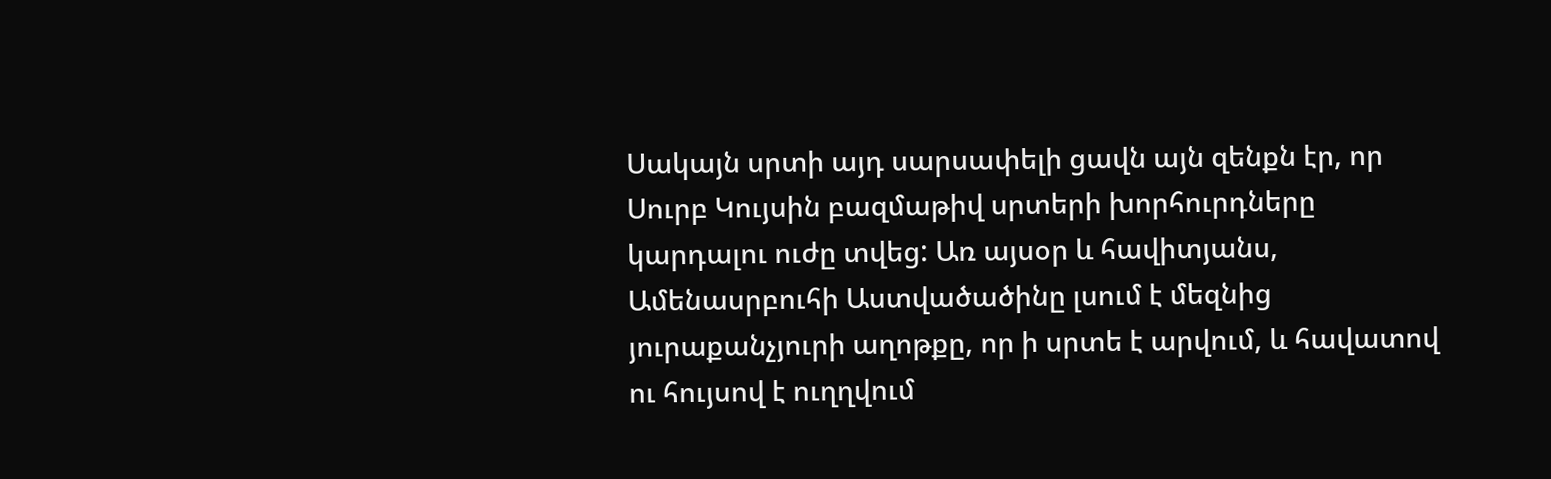Սակայն սրտի այդ սարսափելի ցավն այն զենքն էր, որ Սուրբ Կույսին բազմաթիվ սրտերի խորհուրդները կարդալու ուժը տվեց: Առ այսօր և հավիտյանս, Ամենասրբուհի Աստվածածինը լսում է մեզնից յուրաքանչյուրի աղոթքը, որ ի սրտե է արվում, և հավատով ու հույսով է ուղղվում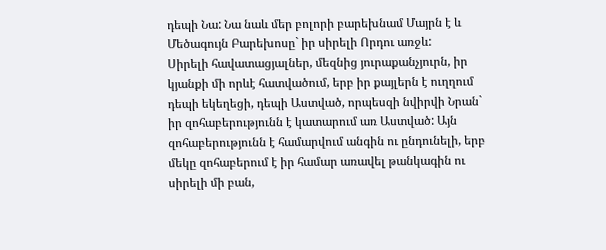դեպի Նա: Նա նաև մեր բոլորի բարեխնամ Մայրն է և Մեծագույն Բարեխոսը` իր սիրելի Որդու առջև:
Սիրելի հավատացյալներ, մեզնից յուրաքանչյուրն, իր կյանքի մի որևէ հատվածում, երբ իր քայլերն է ուղղում դեպի եկեղեցի, դեպի Աստված, որպեսզի նվիրվի Նրան` իր զոհաբերությունն է կատարում առ Աստված: Այն զոհաբերությունն է համարվում անգին ու ընդունելի, երբ մեկը զոհաբերում է իր համար առավել թանկագին ու սիրելի մի բան,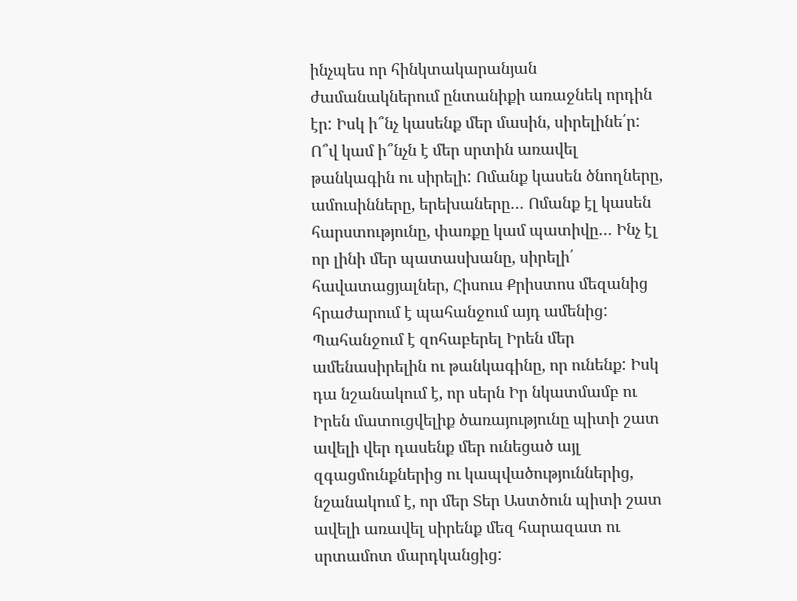ինչպես որ հինկտակարանյան ժամանակներում ընտանիքի առաջնեկ որդին էր: Իսկ ի՞նչ կասենք մեր մասին, սիրելինե՛ր: Ո՞վ կամ ի՞նչն է մեր սրտին առավել թանկագին ու սիրելի: Ոմանք կասեն ծնողները, ամուսինները, երեխաները… Ոմանք էլ կասեն հարստությունը, փառքը կամ պատիվը… Ինչ էլ որ լինի մեր պատասխանը, սիրելի՛ հավատացյալներ, Հիսուս Քրիստոս մեզանից հրաժարում է պահանջում այդ ամենից: Պահանջում է զոհաբերել Իրեն մեր ամենասիրելին ու թանկագինը, որ ունենք: Իսկ դա նշանակում է, որ սերն Իր նկատմամբ ու Իրեն մատուցվելիք ծառայությունը պիտի շատ ավելի վեր դասենք մեր ունեցած այլ զգացմունքներից ու կապվածություններից, նշանակում է, որ մեր Տեր Աստծուն պիտի շատ ավելի առավել սիրենք մեզ հարազատ ու սրտամոտ մարդկանցից: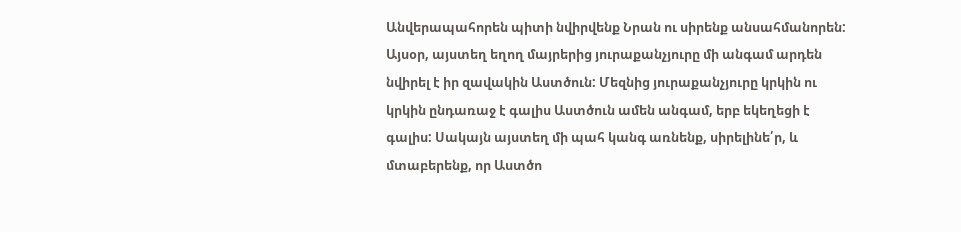Անվերապահորեն պիտի նվիրվենք Նրան ու սիրենք անսահմանորեն:
Այսօր, այստեղ եղող մայրերից յուրաքանչյուրը մի անգամ արդեն նվիրել է իր զավակին Աստծուն: Մեզնից յուրաքանչյուրը կրկին ու կրկին ընդառաջ է գալիս Աստծուն ամեն անգամ, երբ եկեղեցի է գալիս: Սակայն այստեղ մի պահ կանգ առնենք, սիրելինե՛ր, և մտաբերենք, որ Աստծո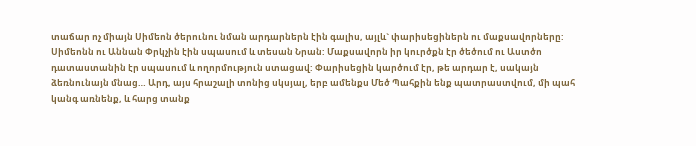տաճար ոչ միայն Սիմեոն ծերունու նման արդարներն էին գալիս, այլև` փարիսեցիներն ու մաքսավորները: Սիմեոնն ու Աննան Փրկչին էին սպասում և տեսան Նրան: Մաքսավորն իր կուրծքն էր ծեծում ու Աստծո դատաստանին էր սպասում և ողորմություն ստացավ: Փարիսեցին կարծում էր, թե արդար է, սակայն ձեռնունայն մնաց… Արդ, այս հրաշալի տոնից սկսյալ, երբ ամենքս Մեծ Պահքին ենք պատրաստվում, մի պահ կանգ առնենք, և հարց տանք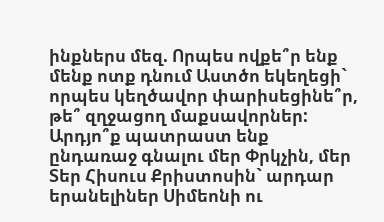ինքներս մեզ. Որպես ովքե՞ր ենք մենք ոտք դնում Աստծո եկեղեցի` որպես կեղծավոր փարիսեցինե՞ր, թե՞ զղջացող մաքսավորներ: Արդյո՞ք պատրաստ ենք ընդառաջ գնալու մեր Փրկչին, մեր Տեր Հիսուս Քրիստոսին` արդար երանելիներ Սիմեոնի ու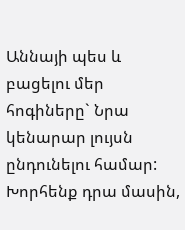Աննայի պես և բացելու մեր հոգիները` Նրա կենարար լույսն ընդունելու համար: Խորհենք դրա մասին,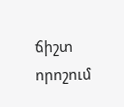ճիշտ որոշում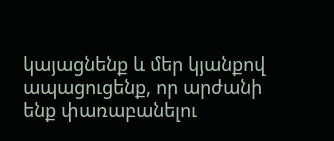կայացնենք և մեր կյանքով ապացուցենք, որ արժանի ենք փառաբանելու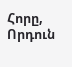Հորը, Որդուն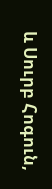և Սուրբ Հոգուն,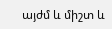այժմ և միշտ և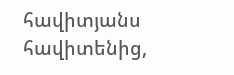հավիտյանս հավիտենից,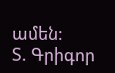ամեն:
Տ. Գրիգոր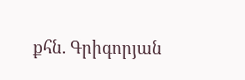քհն. Գրիգորյան